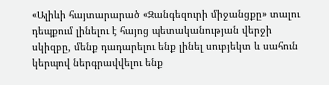«Ալիևի հայտարարած «Զանգեզուրի միջանցքը» տալու դեպքում լինելու է հայոց պետականության վերջի սկիզբը, մենք դադարելու ենք լինել սուբյեկտ և սահուն կերպով ներգրավվելու ենք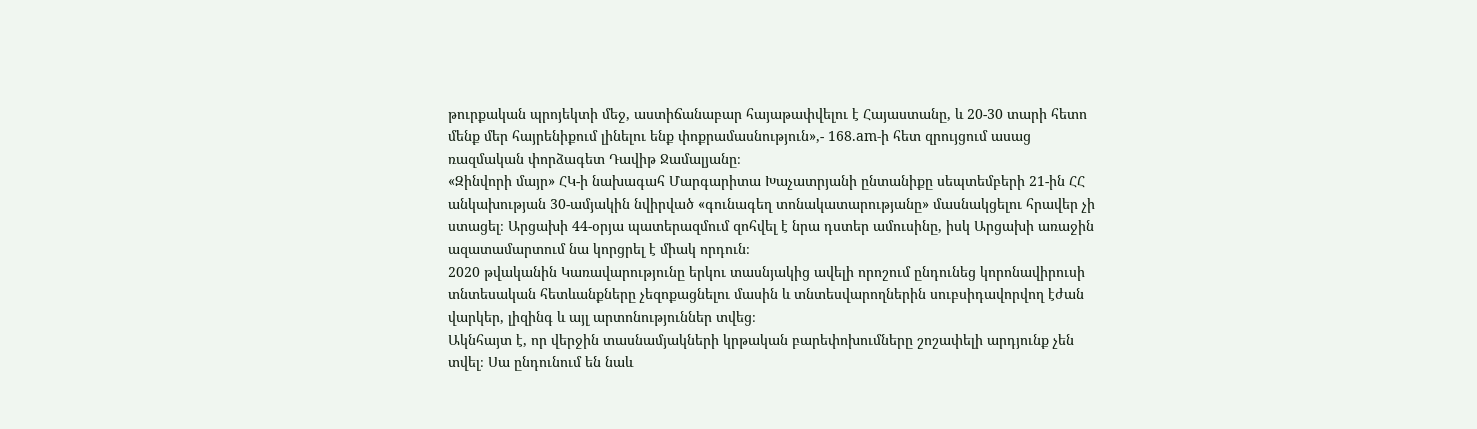թուրքական պրոյեկտի մեջ, աստիճանաբար հայաթափվելու է Հայաստանը, և 20-30 տարի հետո մենք մեր հայրենիքում լինելու ենք փոքրամասնություն»,- 168.am-ի հետ զրույցում ասաց ռազմական փորձագետ Դավիթ Ջամալյանը։
«Զինվորի մայր» ՀԿ-ի նախագահ Մարգարիտա Խաչատրյանի ընտանիքը սեպտեմբերի 21-ին ՀՀ անկախության 30-ամյակին նվիրված «գունագեղ տոնակատարությանը» մասնակցելու հրավեր չի ստացել։ Արցախի 44-օրյա պատերազմում զոհվել է նրա դստեր ամուսինը, իսկ Արցախի առաջին ազատամարտում նա կորցրել է միակ որդուն։
2020 թվականին Կառավարությունը երկու տասնյակից ավելի որոշում ընդունեց կորոնավիրուսի տնտեսական հետևանքները չեզոքացնելու մասին և տնտեսվարողներին սուբսիդավորվող էժան վարկեր, լիզինգ և այլ արտոնություններ տվեց։
Ակնհայտ է, որ վերջին տասնամյակների կրթական բարեփոխումները շոշափելի արդյունք չեն տվել։ Սա ընդունում են նաև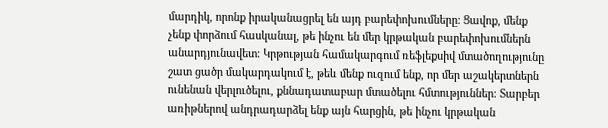մարդիկ, որոնք իրականացրել են այդ բարեփոխումները։ Ցավոք, մենք չենք փորձում հասկանալ, թե ինչու են մեր կրթական բարեփոխումներն անարդյունավետ։ Կրթության համակարգում ռեֆլեքսիվ մտածողությունը շատ ցածր մակարդակում է, թեև մենք ուզում ենք, որ մեր աշակերտներն ունենան վերլուծելու, քննադատաբար մտածելու հմտություններ։ Տարբեր առիթներով անդրադարձել ենք այն հարցին, թե ինչու կրթական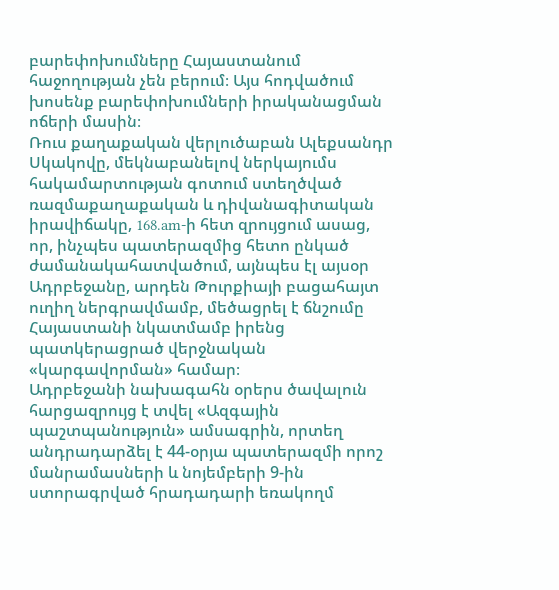բարեփոխումները Հայաստանում հաջողության չեն բերում։ Այս հոդվածում խոսենք բարեփոխումների իրականացման ոճերի մասին։
Ռուս քաղաքական վերլուծաբան Ալեքսանդր Սկակովը, մեկնաբանելով ներկայումս հակամարտության գոտում ստեղծված ռազմաքաղաքական և դիվանագիտական իրավիճակը, 168.am-ի հետ զրույցում ասաց, որ, ինչպես պատերազմից հետո ընկած ժամանակահատվածում, այնպես էլ այսօր Ադրբեջանը, արդեն Թուրքիայի բացահայտ ուղիղ ներգրավմամբ, մեծացրել է ճնշումը Հայաստանի նկատմամբ իրենց պատկերացրած վերջնական «կարգավորման» համար։
Ադրբեջանի նախագահն օրերս ծավալուն հարցազրույց է տվել «Ազգային պաշտպանություն» ամսագրին, որտեղ անդրադարձել է 44-օրյա պատերազմի որոշ մանրամասների և նոյեմբերի 9-ին ստորագրված հրադադարի եռակողմ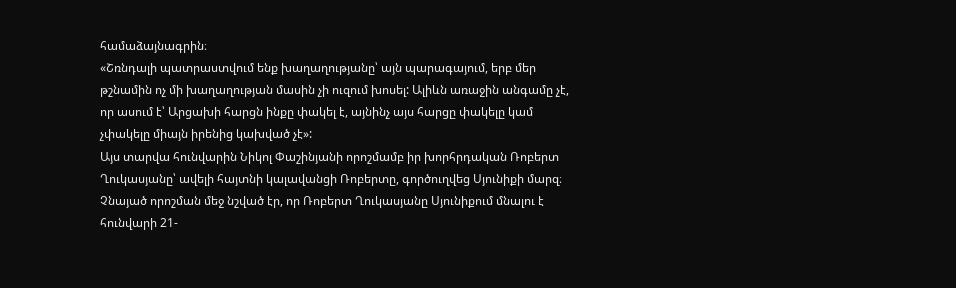համաձայնագրին։
«Շռնդալի պատրաստվում ենք խաղաղությանը՝ այն պարագայում, երբ մեր թշնամին ոչ մի խաղաղության մասին չի ուզում խոսել: Ալիևն առաջին անգամը չէ, որ ասում է՝ Արցախի հարցն ինքը փակել է, այնինչ այս հարցը փակելը կամ չփակելը միայն իրենից կախված չէ»:
Այս տարվա հունվարին Նիկոլ Փաշինյանի որոշմամբ իր խորհրդական Ռոբերտ Ղուկասյանը՝ ավելի հայտնի կալավանցի Ռոբերտը, գործուղվեց Սյունիքի մարզ։ Չնայած որոշման մեջ նշված էր, որ Ռոբերտ Ղուկասյանը Սյունիքում մնալու է հունվարի 21-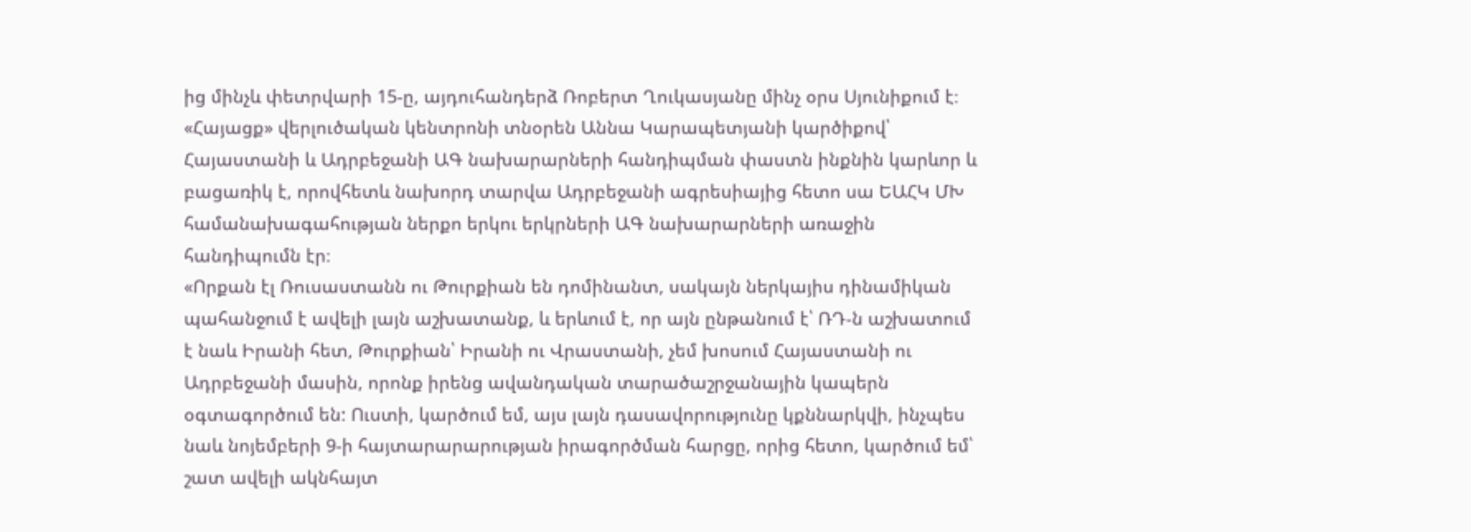ից մինչև փետրվարի 15-ը, այդուհանդերձ Ռոբերտ Ղուկասյանը մինչ օրս Սյունիքում է։
«Հայացք» վերլուծական կենտրոնի տնօրեն Աննա Կարապետյանի կարծիքով՝ Հայաստանի և Ադրբեջանի ԱԳ նախարարների հանդիպման փաստն ինքնին կարևոր և բացառիկ է, որովհետև նախորդ տարվա Ադրբեջանի ագրեսիայից հետո սա ԵԱՀԿ ՄԽ համանախագահության ներքո երկու երկրների ԱԳ նախարարների առաջին հանդիպումն էր։
«Որքան էլ Ռուսաստանն ու Թուրքիան են դոմինանտ, սակայն ներկայիս դինամիկան պահանջում է ավելի լայն աշխատանք, և երևում է, որ այն ընթանում է՝ ՌԴ-ն աշխատում է նաև Իրանի հետ, Թուրքիան՝ Իրանի ու Վրաստանի, չեմ խոսում Հայաստանի ու Ադրբեջանի մասին, որոնք իրենց ավանդական տարածաշրջանային կապերն օգտագործում են: Ուստի, կարծում եմ, այս լայն դասավորությունը կքննարկվի, ինչպես նաև նոյեմբերի 9-ի հայտարարարության իրագործման հարցը, որից հետո, կարծում եմ՝ շատ ավելի ակնհայտ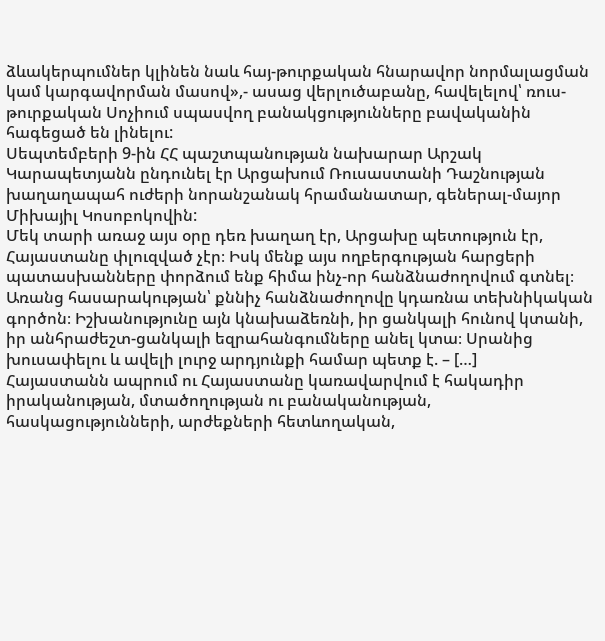ձևակերպումներ կլինեն նաև հայ-թուրքական հնարավոր նորմալացման կամ կարգավորման մասով»,- ասաց վերլուծաբանը, հավելելով՝ ռուս-թուրքական Սոչիում սպասվող բանակցությունները բավականին հագեցած են լինելու:
Սեպտեմբերի 9-ին ՀՀ պաշտպանության նախարար Արշակ Կարապետյանն ընդունել էր Արցախում Ռուսաստանի Դաշնության խաղաղապահ ուժերի նորանշանակ հրամանատար, գեներալ-մայոր Միխայիլ Կոսոբոկովին:
Մեկ տարի առաջ այս օրը դեռ խաղաղ էր, Արցախը պետություն էր, Հայաստանը փլուզված չէր։ Իսկ մենք այս ողբերգության հարցերի պատասխանները փորձում ենք հիմա ինչ-որ հանձնաժողովում գտնել։ Առանց հասարակության՝ քննիչ հանձնաժողովը կդառնա տեխնիկական գործոն։ Իշխանությունը այն կնախաձեռնի, իր ցանկալի հունով կտանի, իր անհրաժեշտ-ցանկալի եզրահանգումները անել կտա։ Սրանից խուսափելու և ավելի լուրջ արդյունքի համար պետք է. – […]
Հայաստանն ապրում ու Հայաստանը կառավարվում է հակադիր իրականության, մտածողության ու բանականության, հասկացությունների, արժեքների հետևողական,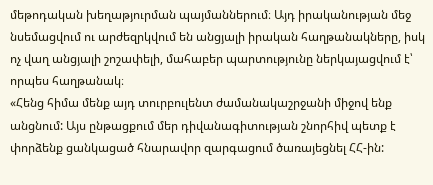մեթոդական խեղաթյուրման պայմաններում։ Այդ իրականության մեջ նսեմացվում ու արժեզրկվում են անցյալի իրական հաղթանակները, իսկ ոչ վաղ անցյալի շոշափելի, մահաբեր պարտությունը ներկայացվում է՝ որպես հաղթանակ։
«Հենց հիմա մենք այդ տուրբուլենտ ժամանակաշրջանի միջով ենք անցնում: Այս ընթացքում մեր դիվանագիտության շնորհիվ պետք է փորձենք ցանկացած հնարավոր զարգացում ծառայեցնել ՀՀ-ին: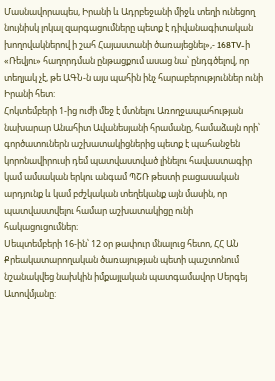Մասնավորապես, Իրանի և Ադրբեջանի միջև տեղի ունեցող նույնիսկ լոկալ զարգացումները պետք է դիվանագիտական խողովակներով ի շահ Հայաստանի ծառայեցնել»,- 168TV-ի «Ռեվյու» հաղորդման ընթացքում ասաց նա՝ ընդգծելով, որ տեղյակ չէ, թե ԱԳՆ-ն այս պահին ինչ հարաբերություններ ունի Իրանի հետ:
Հոկտեմբերի 1-ից ուժի մեջ է մտնելու Առողջապահության նախարար Անահիտ Ավանեսյանի հրամանը, համաձայն որի՝ գործատուներն աշխատակիցներից պետք է պահանջեն կորոնավիրուսի դեմ պատվաստված լինելու հավաստագիր կամ ամսական երկու անգամ ՊՇՌ թեստի բացասական արդյունք և կամ բժշկական տեղեկանք այն մասին, որ պատվաստվելու համար աշխատակիցը ունի հակացուցումներ։
Սեպտեմբերի 16-ին՝ 12 օր թափուր մնալուց հետո, ՀՀ ԱՆ Քրեակատարողական ծառայության պետի պաշտոնում նշանակվեց նախկին իմքայլական պատգամավոր Սերգեյ Ատովմյանը: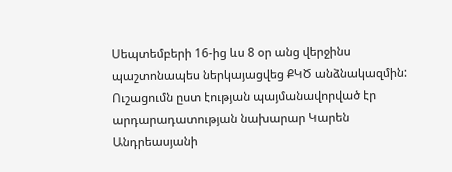Սեպտեմբերի 16-ից ևս 8 օր անց վերջինս պաշտոնապես ներկայացվեց ՔԿԾ անձնակազմին: Ուշացումն ըստ էության պայմանավորված էր արդարադատության նախարար Կարեն Անդրեասյանի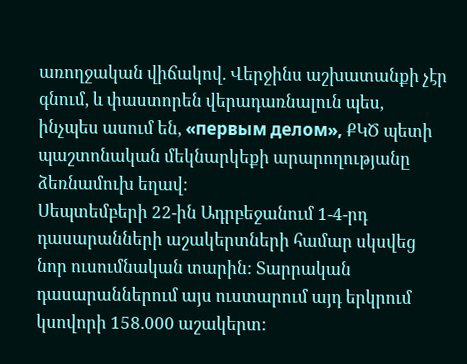առողջական վիճակով. Վերջինս աշխատանքի չէր գնում, և փաստորեն վերադառնալուն պես, ինչպես ասում են, «первым делом», ՔԿԾ պետի պաշտոնական մեկնարկեքի արարողությանը ձեռնամուխ եղավ:
Սեպտեմբերի 22-ին Ադրբեջանում 1-4-րդ դասարանների աշակերտների համար սկսվեց նոր ուսումնական տարին: Տարրական դասարաններում այս ուստարում այդ երկրում կսովորի 158.000 աշակերտ: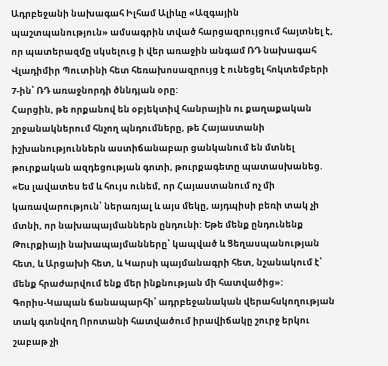Ադրբեջանի նախագահ Իլհամ Ալիևը «Ազգային պաշտպանություն» ամսագրին տված հարցազրույցում հայտնել է, որ պատերազմը սկսելուց ի վեր առաջին անգամ ՌԴ նախագահ Վլադիմիր Պուտինի հետ հեռախոսազրույց է ունեցել հոկտեմբերի 7-ին՝ ՌԴ առաջնորդի ծննդյան օրը:
Հարցին, թե որքանով են օբյեկտիվ հանրային ու քաղաքական շրջանակներում հնչող պնդումները, թե Հայաստանի իշխանություններն աստիճանաբար ցանկանում են մտնել թուրքական ազդեցության գոտի, թուրքագետը պատասխանեց. «Ես լավատես եմ և հույս ունեմ, որ Հայաստանում ոչ մի կառավարություն՝ ներառյալ և այս մեկը, այդպիսի բեռի տակ չի մտնի, որ նախապայմաններն ընդունի: Եթե մենք ընդունենք Թուրքիայի նախապայմանները՝ կապված և Ցեղասպանության հետ, և Արցախի հետ, և Կարսի պայմանագրի հետ, նշանակում է՝ մենք հրաժարվում ենք մեր ինքնության մի հատվածից»:
Գորիս-Կապան ճանապարհի՝ ադրբեջանական վերահսկողության տակ գտնվող Որոտանի հատվածում իրավիճակը շուրջ երկու շաբաթ չի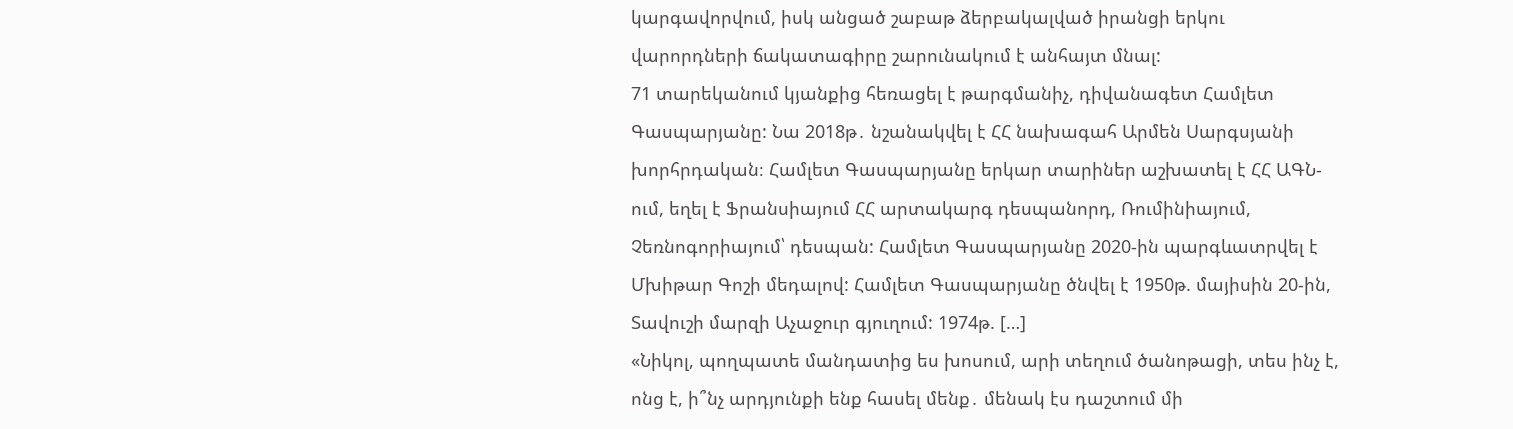կարգավորվում, իսկ անցած շաբաթ ձերբակալված իրանցի երկու վարորդների ճակատագիրը շարունակում է անհայտ մնալ:
71 տարեկանում կյանքից հեռացել է թարգմանիչ, դիվանագետ Համլետ Գասպարյանը: Նա 2018թ․ նշանակվել է ՀՀ նախագահ Արմեն Սարգսյանի խորհրդական։ Համլետ Գասպարյանը երկար տարիներ աշխատել է ՀՀ ԱԳՆ-ում, եղել է Ֆրանսիայում ՀՀ արտակարգ դեսպանորդ, Ռումինիայում, Չեռնոգորիայում՝ դեսպան: Համլետ Գասպարյանը 2020-ին պարգևատրվել է Մխիթար Գոշի մեդալով: Համլետ Գասպարյանը ծնվել է 1950թ. մայիսին 20-ին, Տավուշի մարզի Աչաջուր գյուղում: 1974թ. […]
«Նիկոլ, պողպատե մանդատից ես խոսում, արի տեղում ծանոթացի, տես ինչ է, ոնց է, ի՞նչ արդյունքի ենք հասել մենք․ մենակ էս դաշտում մի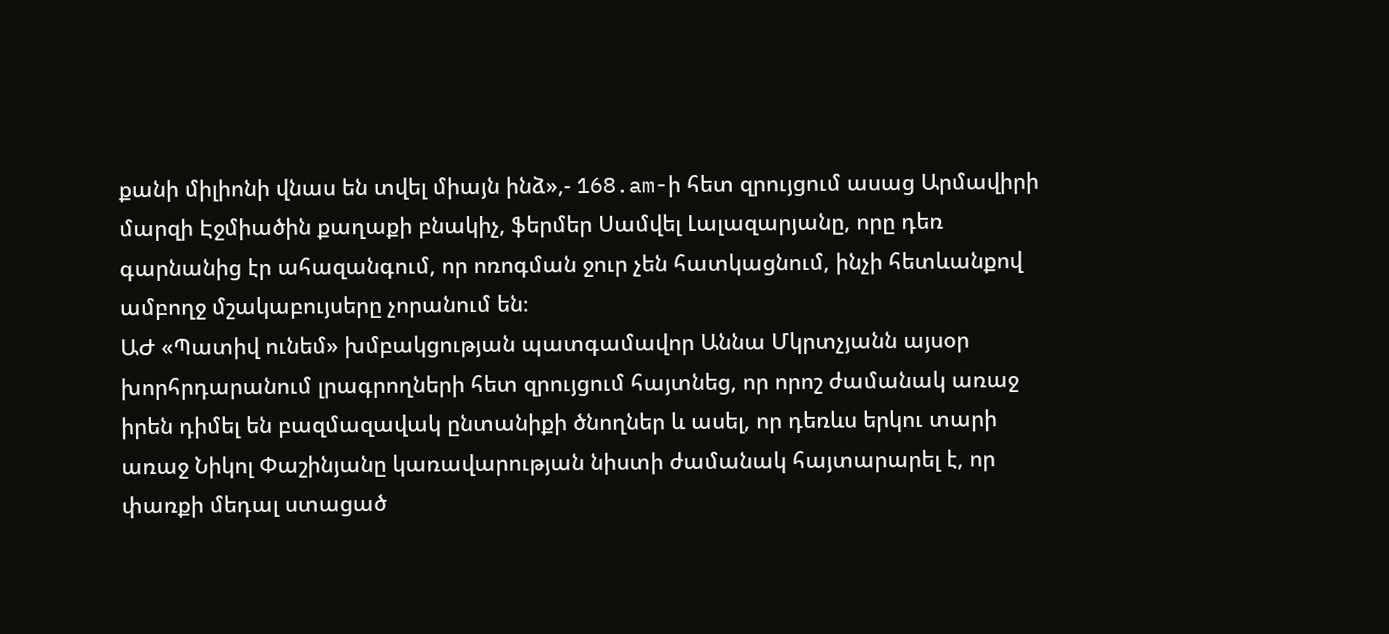քանի միլիոնի վնաս են տվել միայն ինձ»,- 168.am-ի հետ զրույցում ասաց Արմավիրի մարզի Էջմիածին քաղաքի բնակիչ, ֆերմեր Սամվել Լալազարյանը, որը դեռ գարնանից էր ահազանգում, որ ոռոգման ջուր չեն հատկացնում, ինչի հետևանքով ամբողջ մշակաբույսերը չորանում են։
ԱԺ «Պատիվ ունեմ» խմբակցության պատգամավոր Աննա Մկրտչյանն այսօր խորհրդարանում լրագրողների հետ զրույցում հայտնեց, որ որոշ ժամանակ առաջ իրեն դիմել են բազմազավակ ընտանիքի ծնողներ և ասել, որ դեռևս երկու տարի առաջ Նիկոլ Փաշինյանը կառավարության նիստի ժամանակ հայտարարել է, որ փառքի մեդալ ստացած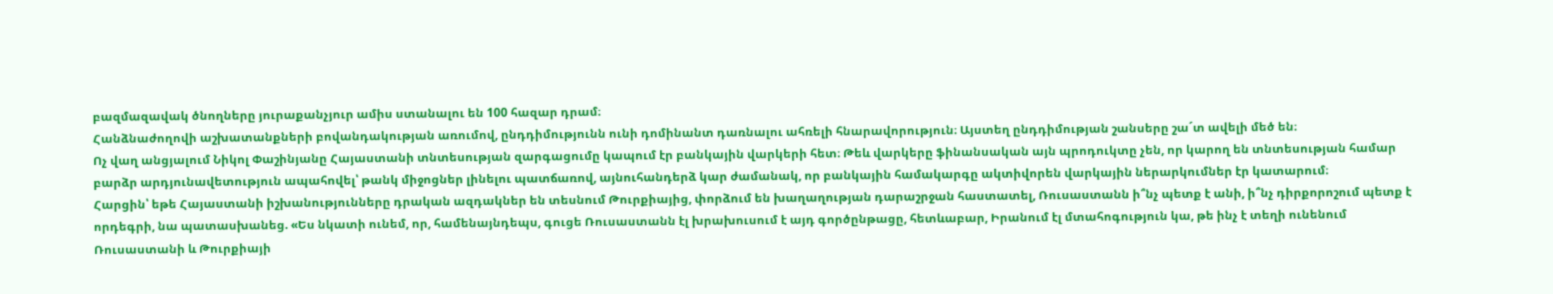բազմազավակ ծնողները յուրաքանչյուր ամիս ստանալու են 100 հազար դրամ։
Հանձնաժողովի աշխատանքների բովանդակության առումով, ընդդիմությունն ունի դոմինանտ դառնալու ահռելի հնարավորություն։ Այստեղ ընդդիմության շանսերը շա´տ ավելի մեծ են։
Ոչ վաղ անցյալում Նիկոլ Փաշինյանը Հայաստանի տնտեսության զարգացումը կապում էր բանկային վարկերի հետ։ Թեև վարկերը ֆինանսական այն պրոդուկտը չեն, որ կարող են տնտեսության համար բարձր արդյունավետություն ապահովել՝ թանկ միջոցներ լինելու պատճառով, այնուհանդերձ կար ժամանակ, որ բանկային համակարգը ակտիվորեն վարկային ներարկումներ էր կատարում։
Հարցին՝ եթե Հայաստանի իշխանությունները դրական ազդակներ են տեսնում Թուրքիայից, փորձում են խաղաղության դարաշրջան հաստատել, Ռուսաստանն ի՞նչ պետք է անի, ի՞նչ դիրքորոշում պետք է որդեգրի, նա պատասխանեց. «Ես նկատի ունեմ, որ, համենայնդեպս, գուցե Ռուսաստանն էլ խրախուսում է այդ գործընթացը, հետևաբար, Իրանում էլ մտահոգություն կա, թե ինչ է տեղի ունենում Ռուսաստանի և Թուրքիայի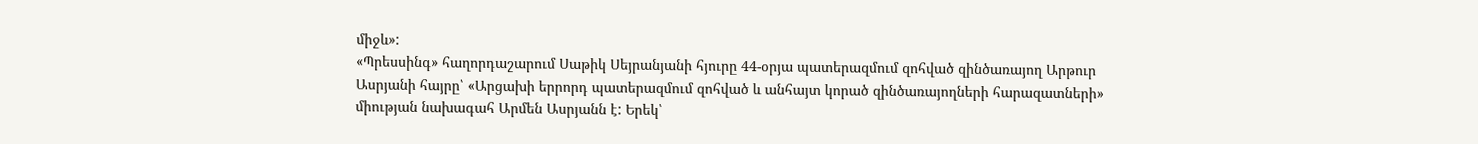միջև»:
«Պրեսսինգ» հաղորդաշարում Սաթիկ Սեյրանյանի հյուրը 44-օրյա պատերազմում զոհված զինծառայող Արթուր Ասրյանի հայրը՝ «Արցախի երրորդ պատերազմում զոհված և անհայտ կորած զինծառայողների հարազատների» միության նախագահ Արմեն Ասրյանն է: Երեկ՝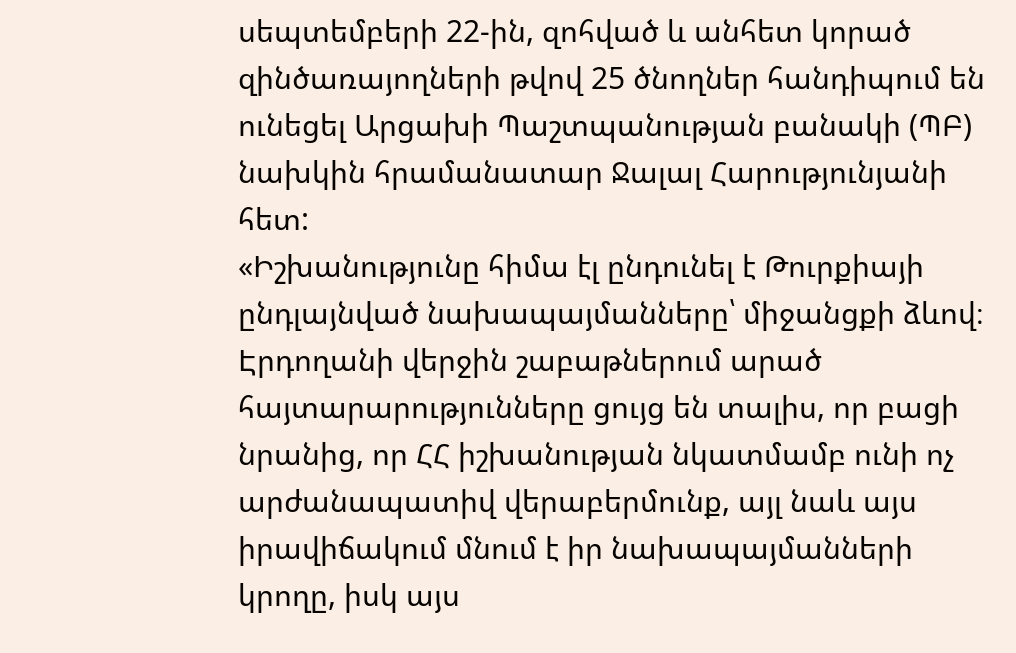սեպտեմբերի 22-ին, զոհված և անհետ կորած զինծառայողների թվով 25 ծնողներ հանդիպում են ունեցել Արցախի Պաշտպանության բանակի (ՊԲ) նախկին հրամանատար Ջալալ Հարությունյանի հետ:
«Իշխանությունը հիմա էլ ընդունել է Թուրքիայի ընդլայնված նախապայմանները՝ միջանցքի ձևով։ Էրդողանի վերջին շաբաթներում արած հայտարարությունները ցույց են տալիս, որ բացի նրանից, որ ՀՀ իշխանության նկատմամբ ունի ոչ արժանապատիվ վերաբերմունք, այլ նաև այս իրավիճակում մնում է իր նախապայմանների կրողը, իսկ այս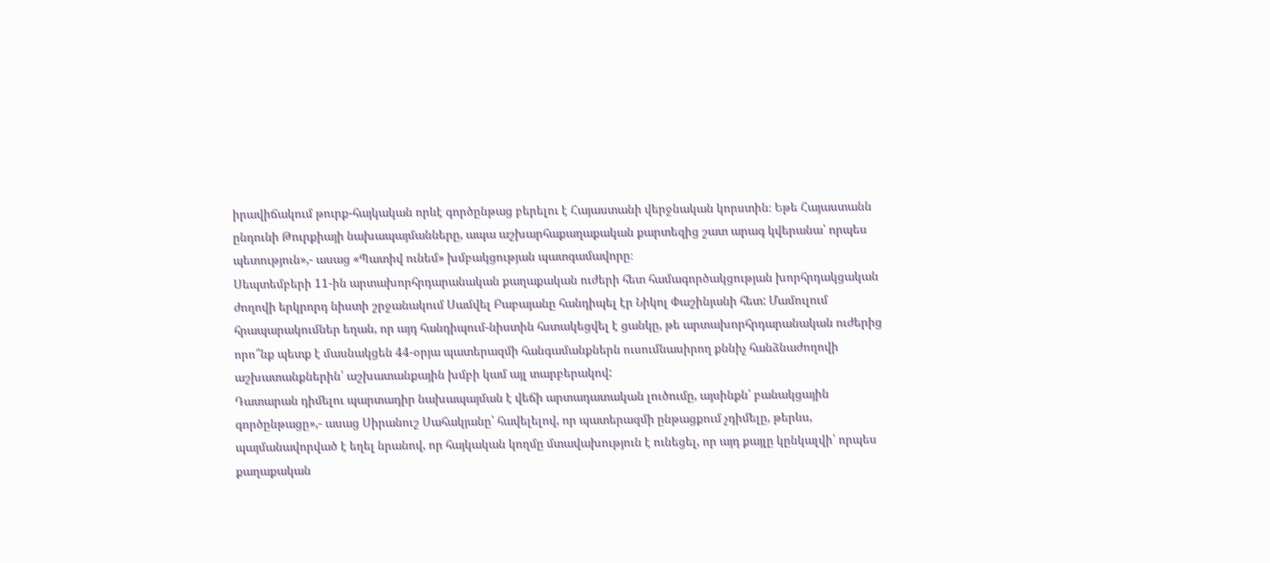իրավիճակում թուրք-հայկական որևէ գործընթաց բերելու է Հայաստանի վերջնական կորստին։ Եթե Հայաստանն ընդունի Թուրքիայի նախապայմանները, ապա աշխարհաքաղաքական քարտեզից շատ արագ կվերանա՝ որպես պետություն»,- ասաց «Պատիվ ունեմ» խմբակցության պատգամավորը։
Սեպտեմբերի 11-ին արտախորհրդարանական քաղաքական ուժերի հետ համագործակցության խորհրդակցական ժողովի երկրորդ նիստի շրջանակում Սամվել Բաբայանը հանդիպել էր Նիկոլ Փաշինյանի հետ: Մամուլում հրապարակումներ եղան, որ այդ հանդիպում-նիստին հստակեցվել է ցանկը, թե արտախորհրդարանական ուժերից որո՞նք պետք է մասնակցեն 44-օրյա պատերազմի հանգամանքներն ուսումնասիրող քննիչ հանձնաժողովի աշխատանքներին՝ աշխատանքային խմբի կամ այլ տարբերակով:
Դատարան դիմելու պարտադիր նախապայման է վեճի արտադատական լուծումը, այսինքն՝ բանակցային գործընթացը»,- ասաց Սիրանուշ Սահակյանը՝ հավելելով, որ պատերազմի ընթացքում չդիմելը, թերևս, պայմանավորված է եղել նրանով, որ հայկական կողմը մտավախություն է ունեցել, որ այդ քայլը կընկալվի՝ որպես քաղաքական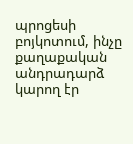պրոցեսի բոյկոտում, ինչը քաղաքական անդրադարձ կարող էր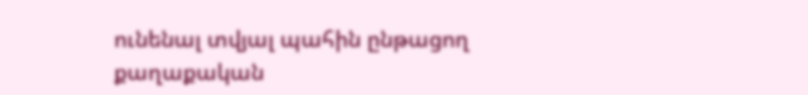ունենալ տվյալ պահին ընթացող քաղաքական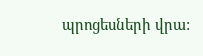պրոցեսների վրա: